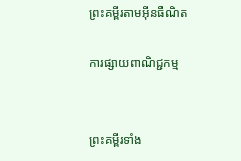ព្រះគម្ពីរតាមអ៊ីនធឺណិត

ការផ្សាយពាណិជ្ជកម្ម


ព្រះគម្ពីរទាំង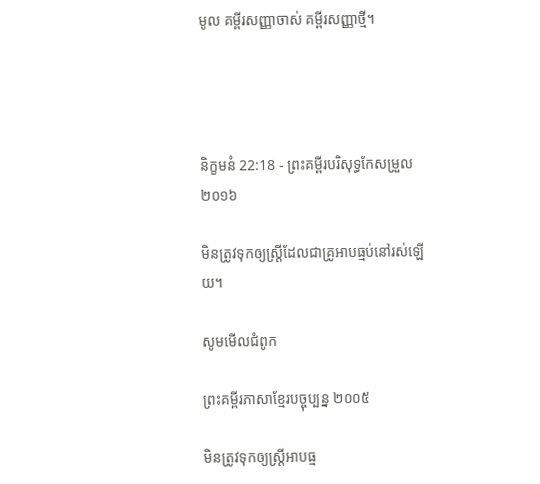មូល គម្ពីរសញ្ញាចាស់ គម្ពីរសញ្ញាថ្មី។




និក្ខមនំ 22:18 - ព្រះគម្ពីរបរិសុទ្ធកែសម្រួល ២០១៦

មិនត្រូវទុកឲ្យស្ត្រីដែលជាគ្រូអាបធ្មប់នៅរស់ឡើយ។

សូមមើលជំពូក

ព្រះគម្ពីរភាសាខ្មែរបច្ចុប្បន្ន ២០០៥

មិនត្រូវទុកឲ្យស្ត្រីអាប‌ធ្ម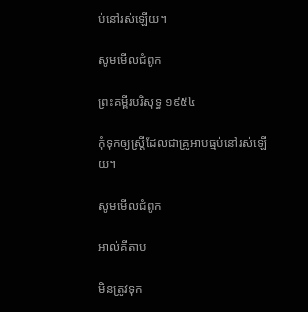ប់នៅរស់ឡើយ។

សូមមើលជំពូក

ព្រះគម្ពីរបរិសុទ្ធ ១៩៥៤

កុំទុកឲ្យស្ត្រីដែលជាគ្រូអាប‌ធ្មប់នៅរស់ឡើយ។

សូមមើលជំពូក

អាល់គីតាប

មិនត្រូវទុក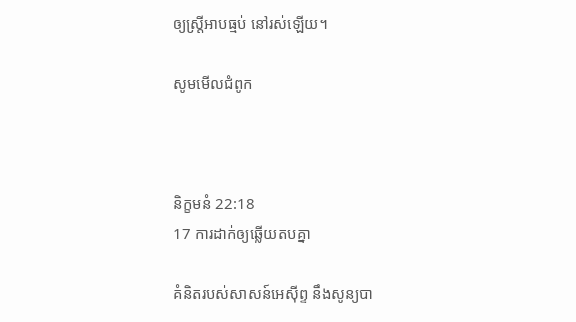ឲ្យស្ត្រីអាបធ្មប់ នៅរស់ឡើយ។

សូមមើលជំពូក



និក្ខមនំ 22:18
17 ការដាក់ឲ្យឆ្លើយតបគ្នា

គំនិតរបស់សាសន៍អេស៊ីព្ទ នឹងសូន្យបា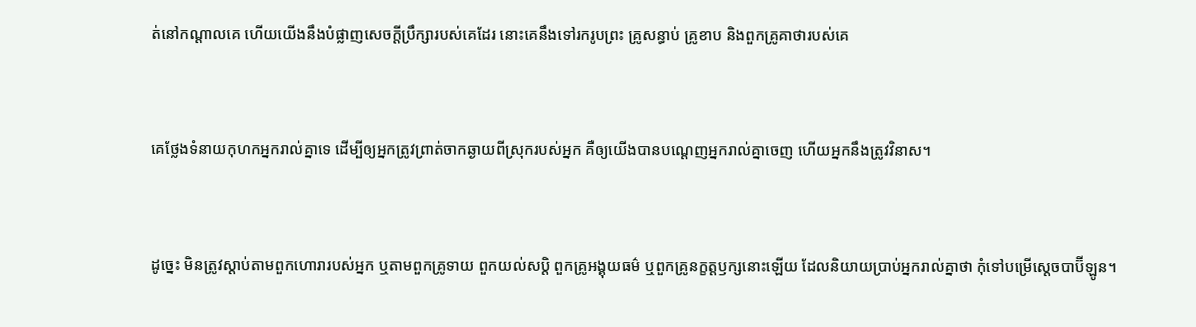ត់នៅកណ្ដាលគេ ហើយយើងនឹងបំផ្លាញសេចក្ដីប្រឹក្សារបស់គេដែរ នោះគេនឹងទៅរករូបព្រះ គ្រូសន្ធាប់ គ្រូខាប និងពួកគ្រូគាថារបស់គេ


គេថ្លែងទំនាយកុហកអ្នករាល់គ្នាទេ ដើម្បីឲ្យអ្នកត្រូវព្រាត់ចាកឆ្ងាយពីស្រុករបស់អ្នក គឺឲ្យយើងបានបណ្ដេញអ្នករាល់គ្នាចេញ ហើយអ្នកនឹងត្រូវវិនាស។


ដូច្នេះ មិនត្រូវស្តាប់តាមពួកហោរារបស់អ្នក ឬតាមពួកគ្រូទាយ ពួកយល់‌សប្តិ ពួកគ្រូអង្គុយធម៌ ឬពួកគ្រូនក្ខត្តឫក្សនោះឡើយ ដែលនិយាយប្រាប់អ្នករាល់គ្នាថា កុំទៅបម្រើស្តេចបាប៊ីឡូន។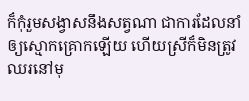ក៏កុំរួមសង្វាសនឹងសត្វណា ជាការដែលនាំឲ្យស្មោក‌គ្រោកឡើយ ហើយស្រីក៏មិនត្រូវឈរនៅមុ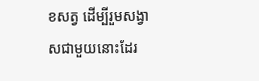ខសត្វ ដើម្បីរួមសង្វាសជាមួយនោះដែរ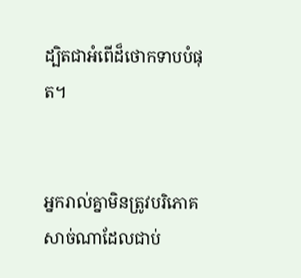ដ្បិតជាអំពើដ៏ថោកទាបបំផុត។


អ្នករាល់គ្នាមិនត្រូវបរិ‌ភោគសាច់ណាដែលជាប់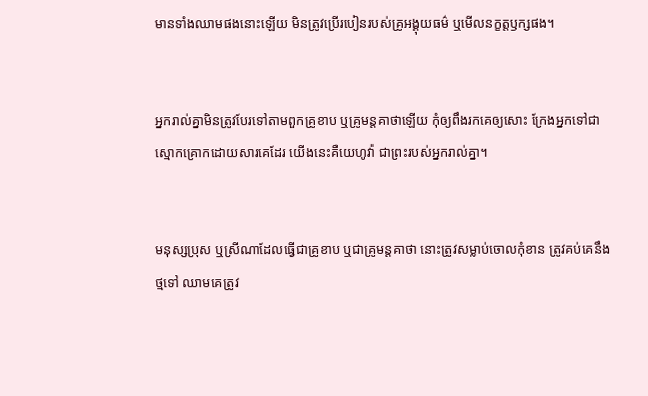មានទាំងឈាមផងនោះឡើយ មិនត្រូវប្រើរបៀនរបស់គ្រូអង្គុយធម៌ ឬមើលនក្ខត្តឫក្សផង។


អ្នករាល់គ្នាមិនត្រូវបែរទៅតាមពួកគ្រូខាប ឬគ្រូមន្ត‌គា‌ថាឡើយ កុំឲ្យពឹងរកគេឲ្យសោះ ក្រែងអ្នកទៅជាស្មោក‌គ្រោកដោយ‌សារគេដែរ យើងនេះគឺយេហូវ៉ា ជាព្រះរបស់អ្នករាល់គ្នា។


មនុស្សប្រុស ឬស្រីណាដែលធ្វើជាគ្រូខាប ឬជាគ្រូមន្ត‌គាថា នោះត្រូវសម្លាប់ចោលកុំខាន ត្រូវគប់គេនឹងថ្មទៅ ឈាមគេត្រូវ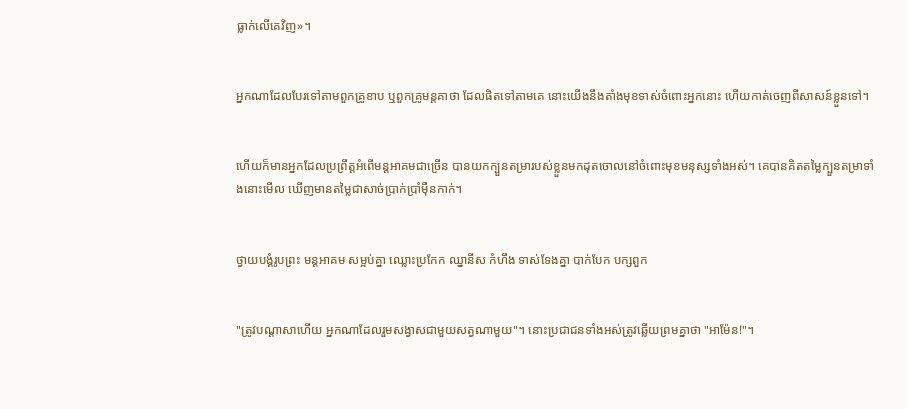ធ្លាក់លើគេវិញ»។


អ្នកណាដែលបែរទៅតាមពួកគ្រូខាប ឬពួកគ្រូមន្ត‌គា‌ថា ដែលផិតទៅតាមគេ នោះយើងនឹងតាំងមុខទាស់ចំពោះអ្នកនោះ ហើយកាត់ចេញពីសាសន៍ខ្លួនទៅ។


ហើយក៏មានអ្នកដែលប្រព្រឹត្តអំពើមន្តអាគមជាច្រើន បានយកក្បួនតម្រារបស់ខ្លួនមកដុតចោលនៅចំពោះមុខមនុស្សទាំងអស់។ គេបានគិតតម្លៃក្បួនតម្រាទាំងនោះមើល ឃើញមានតម្លៃជាសាច់ប្រាក់ប្រាំម៉ឺនកាក់។


ថ្វាយបង្គំរូបព្រះ មន្ត‌អាគម សម្អប់គ្នា ឈ្លោះប្រ‌កែក ឈ្នានីស កំហឹង ទាស់‌ទែងគ្នា បាក់បែក បក្ស‌ពួក


"ត្រូវបណ្ដា‌សាហើយ អ្នកណាដែលរួមសង្វាសជា‌មួយសត្វណាមួយ"។ នោះប្រជា‌ជនទាំងអស់ត្រូវឆ្លើយព្រមគ្នាថា "អាម៉ែន!"។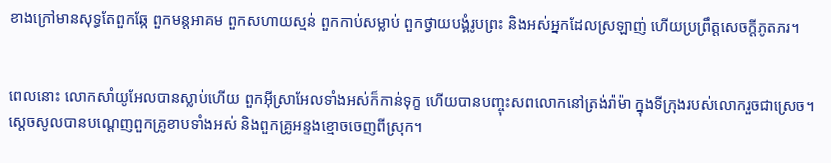ខាងក្រៅមានសុទ្ធតែពួកឆ្កែ ពួកមន្តអាគម ពួកសហាយ‌ស្មន់ ពួកកាប់សម្លាប់ ពួកថ្វាយបង្គំរូបព្រះ និងអស់អ្នកដែលស្រឡាញ់ ហើយប្រព្រឹត្តសេចក្ដីភូតភរ។


ពេលនោះ លោកសាំយូ‌អែលបានស្លាប់ហើយ ពួកអ៊ីស្រា‌អែលទាំងអស់ក៏កាន់ទុក្ខ ហើយបានបញ្ចុះសពលោកនៅត្រង់រ៉ាម៉ា ក្នុងទីក្រុងរបស់លោករួចជាស្រេច។ ស្តេចសូលបានបណ្តេញពួកគ្រូខាបទាំងអស់ និងពួកគ្រូអន្ទងខ្មោចចេញពីស្រុក។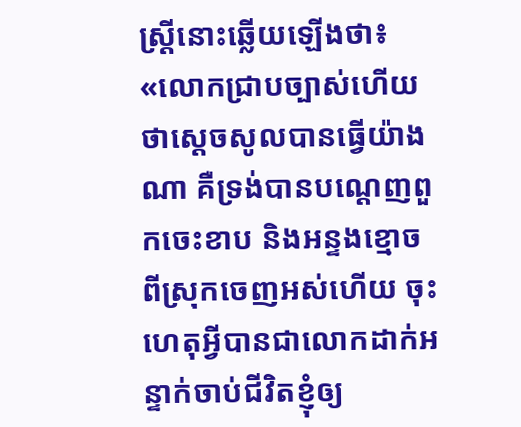ស្ត្រីនោះឆ្លើយឡើងថា៖ «លោកជ្រាបច្បាស់ហើយថាស្ដេចសូលបានធ្វើយ៉ាងណា គឺទ្រង់បានបណ្ដេញពួកចេះខាប និងអន្ទងខ្មោចពីស្រុកចេញអស់ហើយ ចុះហេតុអ្វីបានជាលោកដាក់អន្ទាក់ចាប់ជីវិតខ្ញុំឲ្យ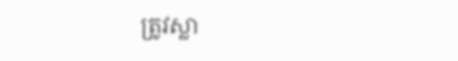ត្រូវស្លា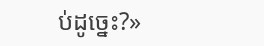ប់ដូច្នេះ?»